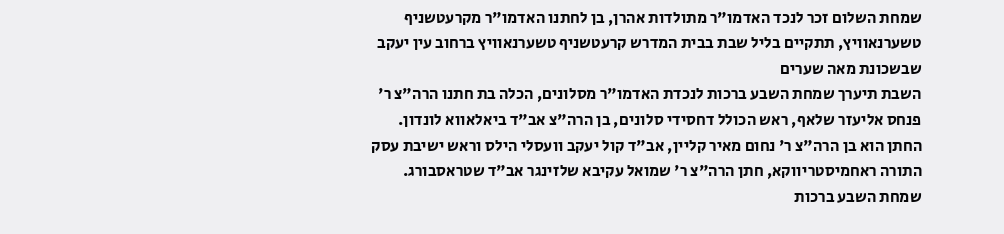שמחת השלום זכר לנכד האדמו"ר מתולדות אהרן, בן לחתנו האדמו"ר מקרעטשניף טשערנאוויץ, תתקיים בליל שבת בבית המדרש קרעטשניף טשערנאוויץ ברחוב עין יעקב שבשכונת מאה שערים
השבת תיערך שמחת השבע ברכות לנכדת האדמו"ר מסלונים, הכלה בת חתנו הרה"צ ר' פנחס אליעזר שלאף, ראש הכולל דחסידי סלונים, בן הרה"צ אב"ד ביאלאווא לונדון.
החתן הוא בן הרה"צ ר' נחום מאיר קליין, אב"ד קול יעקב וועסלי הילס וראש ישיבת עסק התורה ראחמיסטריווקא, חתן הרה"צ ר' שמואל עקיבא שלזינגר אב"ד שטראסבורג.
שמחת השבע ברכות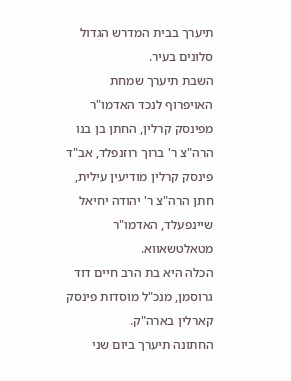תיערך בבית המדרש הגדול סלונים בעיר.
השבת תיערך שמחת האויפרוף לנכד האדמו"ר מפינסק קרלין, החתן בן בנו הרה"צ ר' ברוך רוזנפלד, אב"ד פינסק קרלין מודיעין עילית, חתן הרה"צ ר' יהודה יחיאל שיינפעלד, האדמו"ר מטאלטשאווא.
הכלה היא בת הרב חיים דוד גרוסמן, מנכ"ל מוסדות פינסק קארלין בארה"ק.
החתונה תיערך ביום שני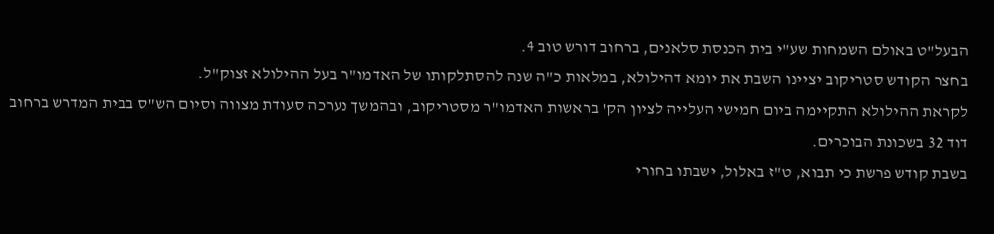הבעל"ט באולם השמחות שע"י בית הכנסת סלאנים, ברחוב דורש טוב 4.
בחצר הקודש סטריקוב יציינו השבת את יומא דהילולא, במלאות כ"ה שנה להסתלקותו של האדמו"ר בעל ההילולא זצוק"ל.
לקראת ההילולא התקיימה ביום חמישי העלייה לציון הק' בראשות האדמו"ר מסטריקוב, ובהמשך נערכה סעודת מצווה וסיום הש"ס בבית המדרש ברחוב דוד 32 בשכונת הבוכרים.
בשבת קודש פרשת כי תבוא, ט"ז באלול, ישבתו בחורי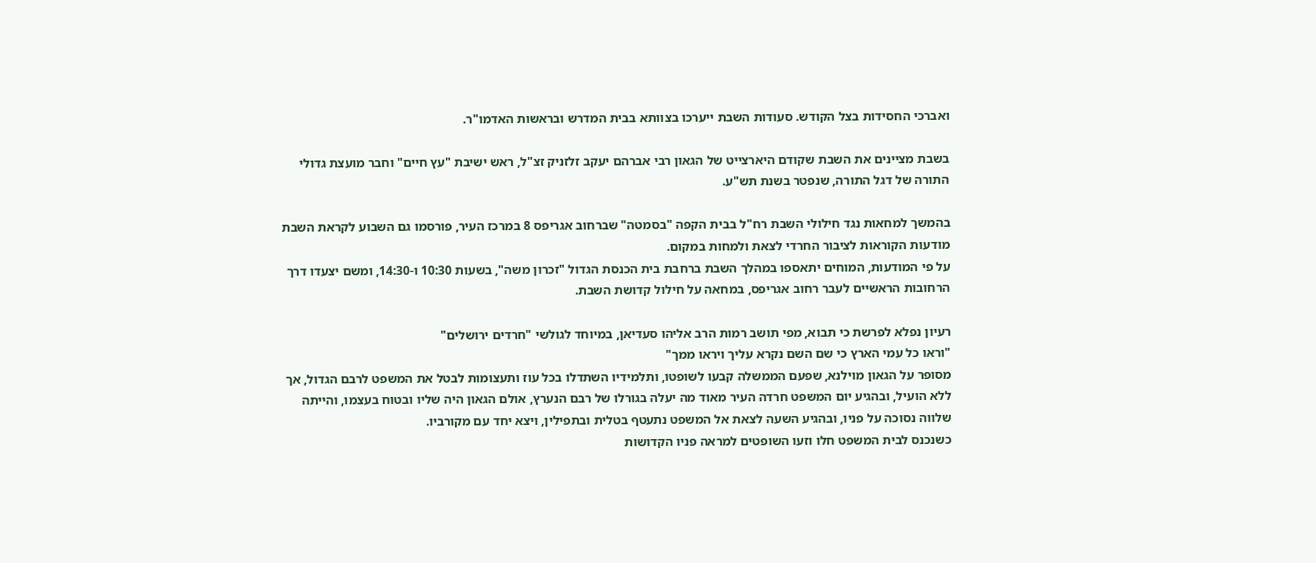ואברכי החסידות בצל הקודש. סעודות השבת ייערכו בצוותא בבית המדרש ובראשות האדמו"ר.

בשבת מציינים את השבת שקודם היארצייט של הגאון רבי אברהם יעקב זלזניק זצ"ל, ראש ישיבת "עץ חיים" וחבר מועצת גדולי התורה של דגל התורה, שנפטר בשנת תש"ע.

בהמשך למחאות נגד חילולי השבת רח"ל בבית הקפה "בסמטה" שברחוב אגריפס 8 במרכז העיר, פורסמו גם השבוע לקראת השבת מודעות הקוראות לציבור החרדי לצאת ולמחות במקום.
על פי המודעות, המוחים יתאספו במהלך השבת ברחבת בית הכנסת הגדול "זכרון משה", בשעות 10:30 ו-14:30, ומשם יצעדו דרך הרחובות הראשיים לעבר רחוב אגריפס, במחאה על חילול קדושת השבת.

רעיון נפלא לפרשת כי תבוא, מפי תושב רמות הרב אליהו סעדיאן, במיוחד לגולשי "חרדים ירושלים"
"וראו כל עמי הארץ כי שם השם נקרא עליך ויראו ממך"
מסופר על הגאון מוילנא, שפעם הממשלה קבעו לשופטו, ותלמידיו השתדלו בכל עוז ותעצומות לבטל את המשפט לרבם הגדול, אך ללא הועיל, ובהגיע יום המשפט חרדה העיר מאוד מה יעלה בגורלו של רבם הנערץ, אולם הגאון היה שליו ובטוח בעצמו, והייתה שלווה נסוכה על פניו, ובהגיע השעה לצאת אל המשפט נתעטף בטלית ובתפילין, ויצא יחד עם מקורביו.
כשנכנס לבית המשפט חלו וזעו השופטים למראה פניו הקדושות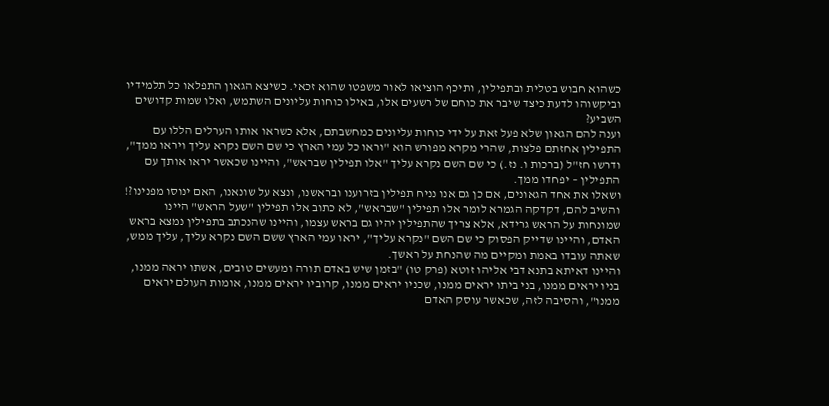כשהוא חבוש בטלית ובתפילין, ותיכף הוציאו לאור משפטו שהוא זכאי. כשיצא הגאון התפלאו כל תלמידיו וביקשוהו לדעת כיצד שיבר את כוחם של רשעים אלו, באילו כוחות עליונים השתמש, ואלו שמות קדושים השביע?
וענה להם הגאון שלא פעל זאת על ידי כוחות עליונים כמחשבתם, אלא כשראו אותו הערלים הללו עם התפילין אחזתם פלצות, שהרי מקרא מפורש הוא "וראו כל עמי הארץ כי שם השם נקרא עליך ויראו ממך", ודרשו חז"ל (ברכות ו. נז.) כי שם השם נקרא עליך "אלו תפילין שבראש", והיינו שכאשר יראו אותך עם התפילין – יפחדו ממך.
ושאלו את אחד הגאונים, אם כן גם אנו נניח תפילין בזרוענו ובראשנו, ונצא על שונאנו, האם ינוסו מפנינו?!
והשיב להם, דקדקה הגמרא לומר אלו תפילין "שבראש", לא כתוב אלו תפילין "שעל הראש" היינו שמונחות על הראש גרידא, אלא צריך שהתפילין יהיו גם בראש עצמו, והיינו שהנכתב בתפילין נמצא בראש האדם, והיינו שדייק הפסוק כי שם השם "נקרא עליך", יראו עמי הארץ ששם השם נקרא עליך, עליך ממש, שאתה עובדו באמת ומקיים מה שהנחת על ראשך.
והיינו דאיתא בתנא דבי אליהו זוטא (פרק טו) "בזמן שיש באדם תורה ומעשים טובים, אשתו יראה ממנו, בניו יראים ממנו, בני ביתו יראים ממנו, שכניו יראים ממנו, קרוביו יראים ממנו, אומות העולם יראים ממנו", והסיבה לזה, שכאשר עוסק האדם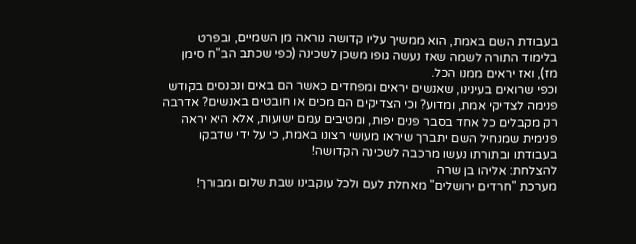בעבודת השם באמת, הוא ממשיך עליו קדושה נוראה מן השמיים, ובפרט בלימוד התורה לשמה שאז נעשה גופו משכן לשכינה (כפי שכתב הב"ח סימן מז), ואז יראים ממנו הכל.
וכפי שרואים בעינינו, שאנשים יראים ומפחדים כאשר הם באים ונכנסים בקודש פנימה לצדיקי אמת, ומדוע? וכי הצדיקים הם מכים או חובטים באנשים? אדרבה רק מקבלים כל אחד בסבר פנים יפות, ומטיבים עמם ישועות, אלא היא יראה פנימית שמנחיל השם יתברך שיראו מעושי רצונו באמת, כי על ידי שדבקו בעבודתו ובתורתו נעשו מרכבה לשכינה הקדושה!
להצלחת: אליהו בן שרה
מערכת "חרדים ירושלים" מאחלת לעם ולכל עוקבינו שבת שלום ומבורך!